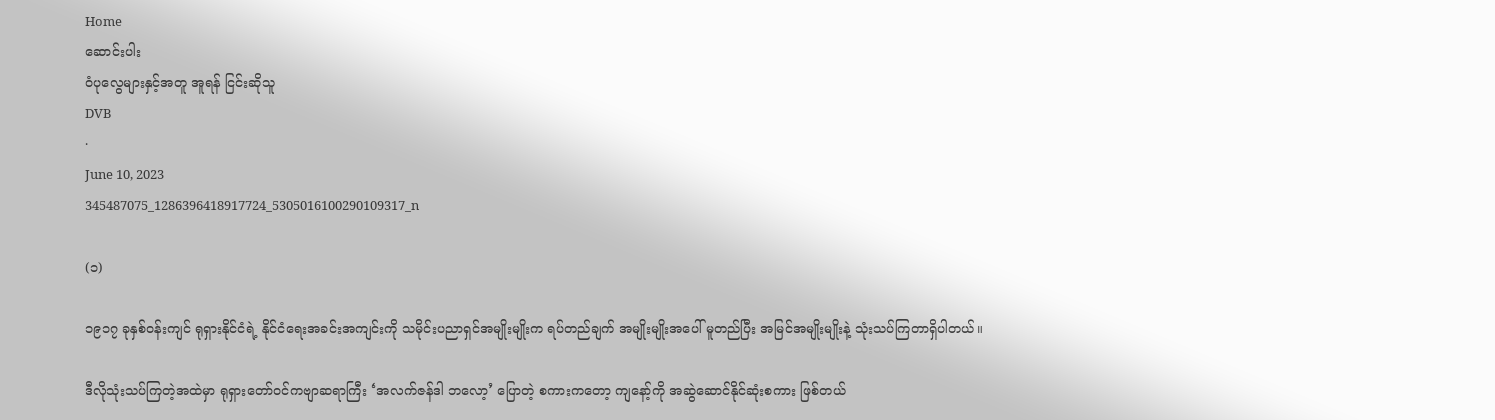Home
ဆောင်းပါး
ဝံပုလွေများနှင့်အတူ အူရန် ငြင်းဆိုသူ
DVB
·
June 10, 2023
345487075_1286396418917724_5305016100290109317_n

(၁)

၁၉၁၇ ခုနှစ်ဝန်းကျင် ရုရှားနိုင်ငံရဲ့ နိုင်ငံရေးအခင်းအကျင်းကို သမိုင်းပညာရှင်အမျိုးမျိုးက ရပ်တည်ချက် အမျိုးမျိုးအပေါ် မူတည်ပြီး အမြင်အမျိုးမျိုးနဲ့ သုံးသပ်ကြတာရှိပါတယ်။

ဒီလိုသုံးသပ်ကြတဲ့အထဲမှာ ရုရှားတော်ဝင်ကဗျာဆရာကြီး ‘အလက်ဇန်ဒါ ဘလော့’ ပြောတဲ့ စကားကတော့ ကျနော့်ကို အဆွဲဆောင်နိုင်ဆုံးစကား ဖြစ်တယ်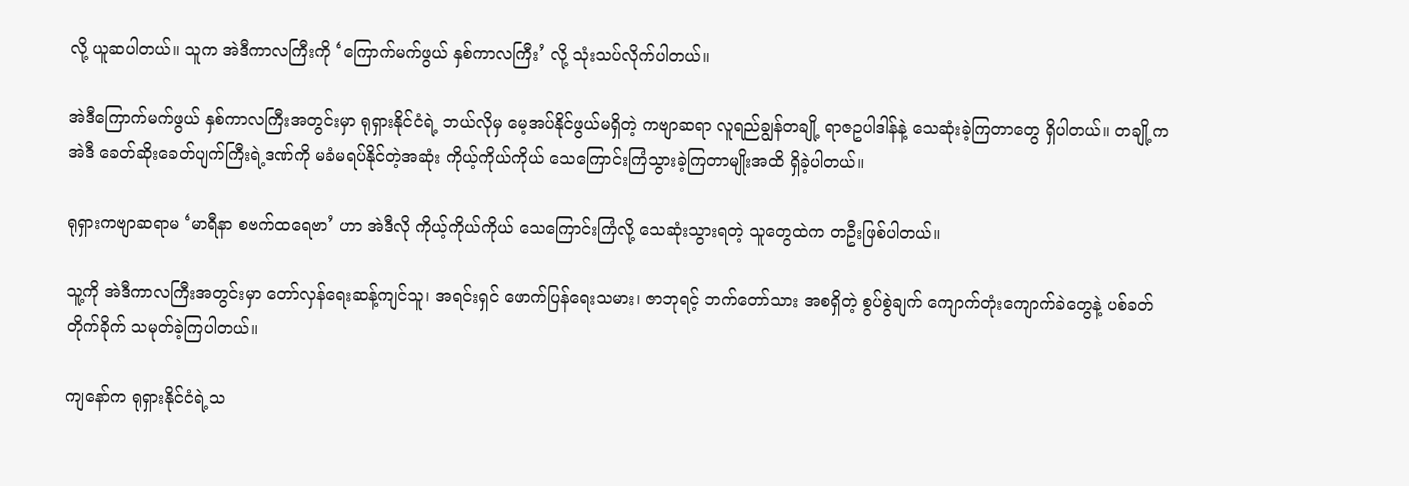လို့ ယူဆပါတယ်။ သူက အဲဒီကာလကြီးကို ‘ကြောက်မက်ဖွယ် နှစ်ကာလကြီး’ လို့ သုံးသပ်လိုက်ပါတယ်။

အဲဒီကြောက်မက်ဖွယ် နှစ်ကာလကြီးအတွင်းမှာ ရုရှားနိုင်ငံရဲ့ ဘယ်လိုမှ မေ့အပ်နိုင်ဖွယ်မရှိတဲ့ ကဗျာဆရာ လူရည်ချွန်တချို့ ရာဇဥပါဒါန်နဲ့ သေဆုံးခဲ့ကြတာတွေ ရှိပါတယ်။ တချို့က အဲဒီ ခေတ်ဆိုးခေတ်ပျက်ကြီးရဲ့ဒဏ်ကို မခံမရပ်နိုင်တဲ့အဆုံး ကိုယ့်ကိုယ်ကိုယ် သေကြောင်းကြံသွားခဲ့ကြတာမျိုးအထိ ရှိခဲ့ပါတယ်။

ရုရှားကဗျာဆရာမ ‘မာရီနာ စဗက်ထရေဗာ’ ဟာ အဲဒီလို ကိုယ့်ကိုယ်ကိုယ် သေကြောင်းကြံလို့ သေဆုံးသွားရတဲ့ သူတွေထဲက တဦးဖြစ်ပါတယ်။

သူ့ကို အဲဒီကာလကြီးအတွင်းမှာ တော်လှန်ရေးဆန့်ကျင်သူ၊ အရင်းရှင် ဖောက်ပြန်ရေးသမား၊ ဇာဘုရင့် ဘက်တော်သား အစရှိတဲ့ စွပ်စွဲချက် ကျောက်တုံးကျောက်ခဲတွေနဲ့ ပစ်ခတ်တိုက်ခိုက် သမုတ်ခဲ့ကြပါတယ်။

ကျနော်က ရုရှားနိုင်ငံရဲ့သ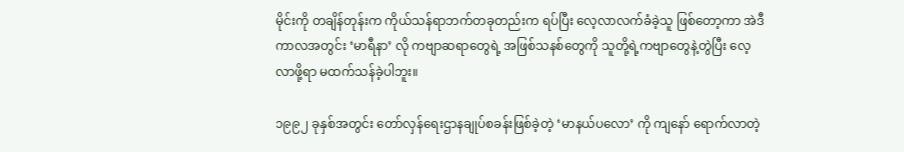မိုင်းကို တချိန်တုန်းက ကိုယ်သန်ရာဘက်တခုတည်းက ရပ်ပြီး လေ့လာလက်ခံခဲ့သူ ဖြစ်တော့ကာ အဲဒီကာလအတွင်း ‘မာရီနာ’ လို ကဗျာဆရာတွေရဲ့ အဖြစ်သနစ်တွေကို သူတို့ရဲ့ကဗျာတွေနဲ့တွဲပြီး လေ့လာဖို့ရာ မထက်သန်ခဲ့ပါဘူး။

၁၉၉၂ ခုနှစ်အတွင်း တော်လှန်ရေးဌာနချုပ်စခန်းဖြစ်ခဲ့တဲ့ ‘မာနယ်ပလော’ ကို ကျနော် ရောက်လာတဲ့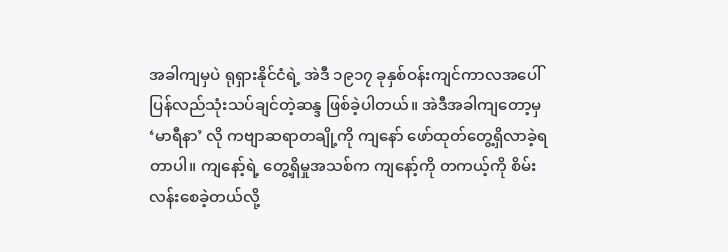အခါကျမှပဲ ရုရှားနိုင်ငံရဲ့ အဲဒီ ၁၉၁၇ ခုနှစ်ဝန်းကျင်ကာလအပေါ် ပြန်လည်သုံးသပ်ချင်တဲ့ဆန္ဒ ဖြစ်ခဲ့ပါတယ်။ အဲဒီအခါကျတော့မှ ‘မာရီနာ’ လို ကဗျာဆရာတချို့ကို ကျနော် ဖော်ထုတ်တွေ့ရှိလာခဲ့ရတာပါ။ ကျနော့်ရဲ့ တွေ့ရှိမှုအသစ်က ကျနော့်ကို တကယ့်ကို စိမ်းလန်းစေခဲ့တယ်လို့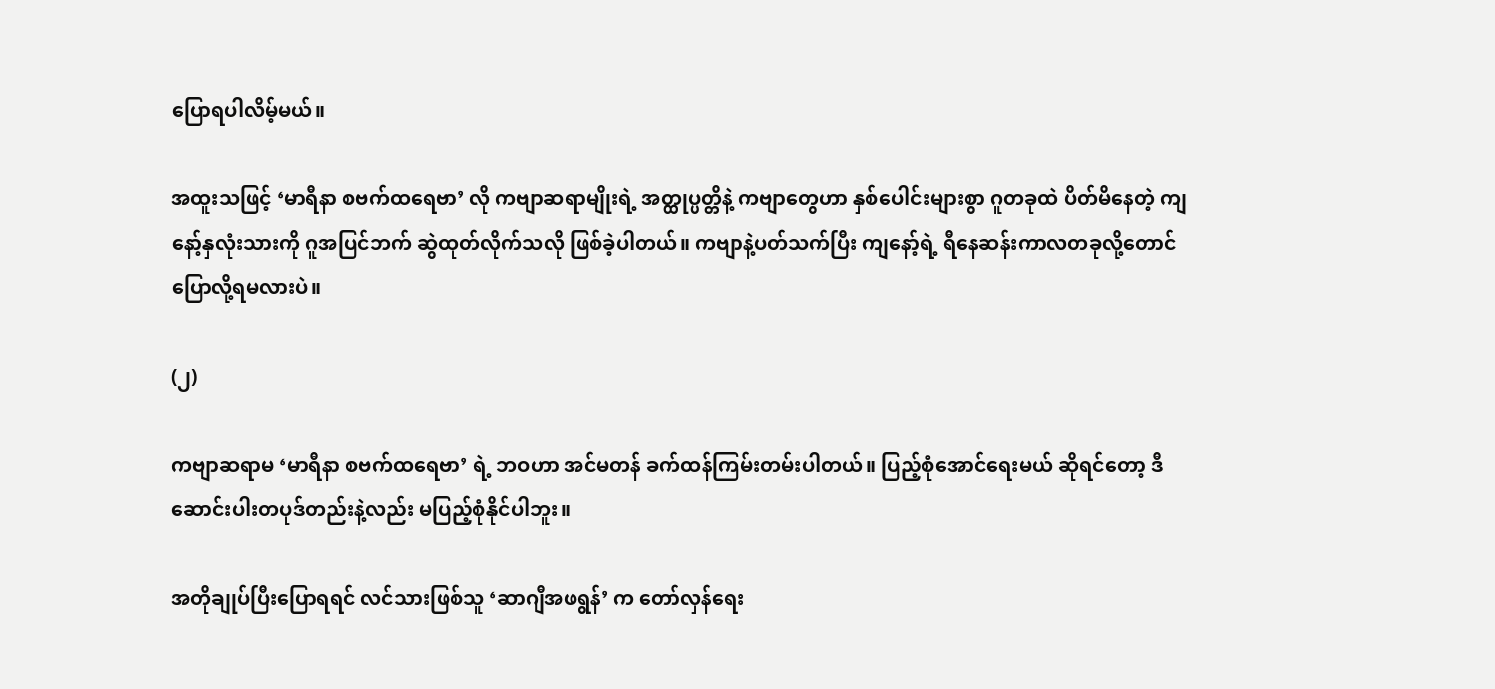ပြောရပါလိမ့်မယ်။

အထူးသဖြင့် ‘မာရီနာ စဗက်ထရေဗာ’ လို ကဗျာဆရာမျိုးရဲ့ အတ္ထုပ္ပတ္တိနဲ့ ကဗျာတွေဟာ နှစ်ပေါင်းများစွာ ဂူတခုထဲ ပိတ်မိနေတဲ့ ကျနော့်နှလုံးသားကို ဂူအပြင်ဘက် ဆွဲထုတ်လိုက်သလို ဖြစ်ခဲ့ပါတယ်။ ကဗျာနဲ့ပတ်သက်ပြီး ကျနော့်ရဲ့ ရီနေဆန်းကာလတခုလို့တောင် ပြောလို့ရမလားပဲ။

(၂)

ကဗျာဆရာမ ‘မာရီနာ စဗက်ထရေဗာ’ ရဲ့ ဘဝဟာ အင်မတန် ခက်ထန်ကြမ်းတမ်းပါတယ်။ ပြည့်စုံအောင်ရေးမယ် ဆိုရင်တော့ ဒီဆောင်းပါးတပုဒ်တည်းနဲ့လည်း မပြည့်စုံနိုင်ပါဘူး။

အတိုချုပ်ပြီးပြောရရင် လင်သားဖြစ်သူ ‘ဆာဂျီအဖရွန်’ က တော်လှန်ရေး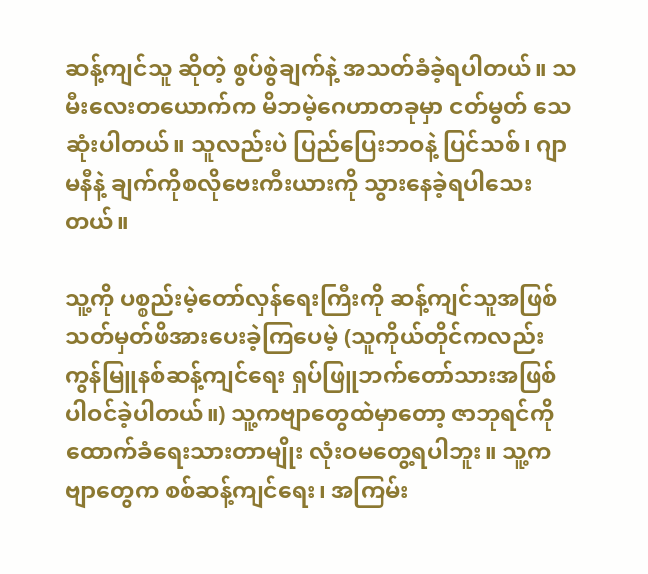ဆန့်ကျင်သူ ဆိုတဲ့ စွပ်စွဲချက်နဲ့ အသတ်ခံခဲ့ရပါတယ်။ သမီးလေးတယောက်က မိဘမဲ့ဂေဟာတခုမှာ ငတ်မွတ် သေဆုံးပါတယ်။ သူလည်းပဲ ပြည်ပြေးဘဝနဲ့ ပြင်သစ်၊ ဂျာမနီနဲ့ ချက်ကိုစလိုဗေးကီးယားကို သွားနေခဲ့ရပါသေးတယ်။

သူ့ကို ပစ္စည်းမဲ့တော်လှန်ရေးကြီးကို ဆန့်ကျင်သူအဖြစ် သတ်မှတ်ဖိအားပေးခဲ့ကြပေမဲ့ (သူကိုယ်တိုင်ကလည်း ကွန်မြူနစ်ဆန့်ကျင်ရေး ရှပ်ဖြူဘက်တော်သားအဖြစ် ပါဝင်ခဲ့ပါတယ်။) သူ့ကဗျာတွေထဲမှာတော့ ဇာဘုရင်ကို ထောက်ခံရေးသားတာမျိုး လုံးဝမတွေ့ရပါဘူး။ သူ့ကဗျာတွေက စစ်ဆန့်ကျင်ရေး၊ အကြမ်း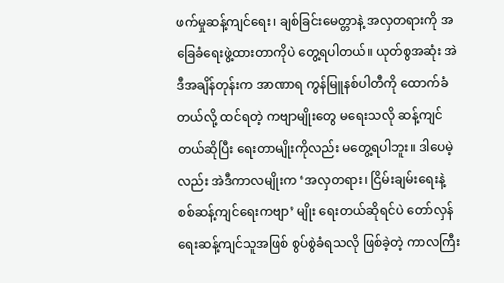ဖက်မှုဆန့်ကျင်ရေး၊ ချစ်ခြင်းမေတ္တာနဲ့ အလှတရားကို အခြေခံရေးဖွဲ့ထားတာကိုပဲ တွေ့ရပါတယ်။ ယုတ်စွအဆုံး အဲဒီအချိန်တုန်းက အာဏာရ ကွန်မြူနစ်ပါတီကို ထောက်ခံတယ်လို့ ထင်ရတဲ့ ကဗျာမျိုးတွေ မရေးသလို ဆန့်ကျင်တယ်ဆိုပြီး ရေးတာမျိုးကိုလည်း မတွေ့ရပါဘူး။ ဒါပေမဲ့လည်း အဲဒီကာလမျိုးက ‘အလှတရား၊ ငြိမ်းချမ်းရေးနဲ့ စစ်ဆန့်ကျင်ရေးကဗျာ’ မျိုး ရေးတယ်ဆိုရင်ပဲ တော်လှန်ရေးဆန့်ကျင်သူအဖြစ် စွပ်စွဲခံရသလို ဖြစ်ခဲ့တဲ့ ကာလကြီး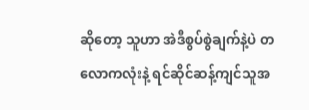ဆိုတော့ သူဟာ အဲဒီစွပ်စွဲချက်နဲ့ပဲ တလောကလုံးနဲ့ ရင်ဆိုင်ဆန့်ကျင်သူအ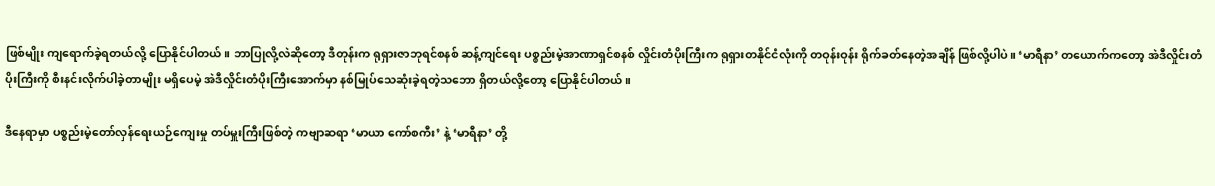ဖြစ်မျိုး ကျရောက်ခဲ့ရတယ်လို့ ပြောနိုင်ပါတယ်။ ဘာပြုလို့လဲဆိုတော့ ဒီတုန်းက ရုရှားဇာဘုရင်စနစ် ဆန့်ကျင်ရေး ပစ္စည်းမဲ့အာဏာရှင်စနစ် လှိုင်းတံပိုးကြီးက ရုရှားတနိုင်ငံလုံးကို တဝုန်းဝုန်း ရိုက်ခတ်နေတဲ့အချိန် ဖြစ်လို့ပါပဲ။ ‘မာရီနာ’ တယောက်ကတော့ အဲဒီလှိုင်းတံပိုးကြီးကို စီးနင်းလိုက်ပါခဲ့တာမျိုး မရှိပေမဲ့ အဲဒီလှိုင်းတံပိုးကြီးအောက်မှာ နစ်မြုပ်သေဆုံးခဲ့ရတဲ့သဘော ရှိတယ်လို့တော့ ပြောနိုင်ပါတယ်။

ဒီနေရာမှာ ပစ္စည်းမဲ့တော်လှန်ရေးယဉ်ကျေးမှု တပ်မှူးကြီးဖြစ်တဲ့ ကဗျာဆရာ ‘မာယာ ကော်စကီး’ နဲ့ ‘မာရီနာ’ တို့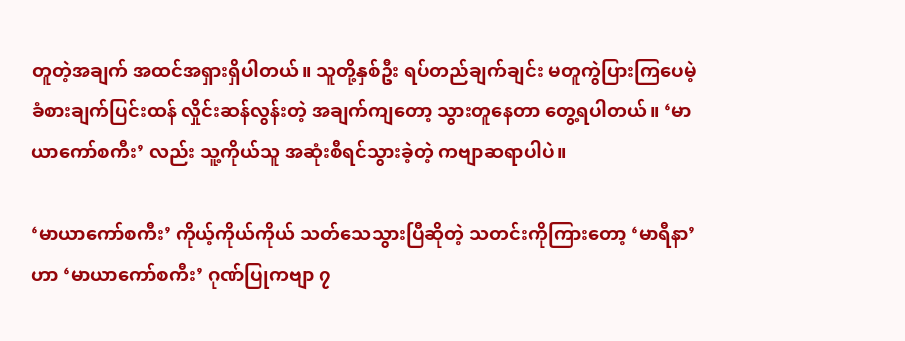တူတဲ့အချက် အထင်အရှားရှိပါတယ်။ သူတို့နှစ်ဦး ရပ်တည်ချက်ချင်း မတူကွဲပြားကြပေမဲ့ ခံစားချက်ပြင်းထန် လှိုင်းဆန်လွန်းတဲ့ အချက်ကျတော့ သွားတူနေတာ တွေ့ရပါတယ်။ ‘မာယာကော်စကီး’ လည်း သူ့ကိုယ်သူ အဆုံးစီရင်သွားခဲ့တဲ့ ကဗျာဆရာပါပဲ။

‘မာယာကော်စကီး’ ကိုယ့်ကိုယ်ကိုယ် သတ်သေသွားပြီဆိုတဲ့ သတင်းကိုကြားတော့ ‘မာရီနာ’ ဟာ ‘မာယာကော်စကီး’ ဂုဏ်ပြုကဗျာ ၇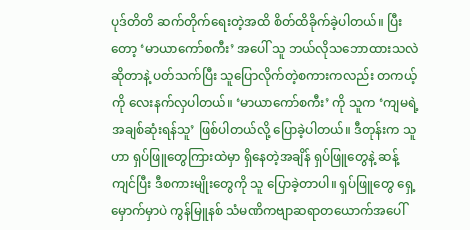ပုဒ်တိတိ ဆက်တိုက်ရေးတဲ့အထိ စိတ်ထိခိုက်ခဲ့ပါတယ်။ ပြီးတော့ ‘မာယာကော်စကီး’ အပေါ် သူ ဘယ်လိုသဘောထားသလဲ ဆိုတာနဲ့ ပတ်သက်ပြီး သူပြောလိုက်တဲ့စကားကလည်း တကယ့်ကို လေးနက်လှပါတယ်။ ‘မာယာကော်စကီး’ ကို သူက ‘ကျမရဲ့ အချစ်ဆုံးရန်သူ’ ဖြစ်ပါတယ်လို့ ပြောခဲ့ပါတယ်။ ဒီတုန်းက သူဟာ ရှပ်ဖြူတွေကြားထဲမှာ ရှိနေတဲ့အချိန် ရှပ်ဖြူတွေနဲ့ ဆန့်ကျင်ပြီး ဒီစကားမျိုးတွေကို သူ ပြောခဲ့တာပါ။ ရှပ်ဖြူတွေ ရှေ့မှောက်မှာပဲ ကွန်မြူနစ် သံမဏိကဗျာဆရာတယောက်အပေါ်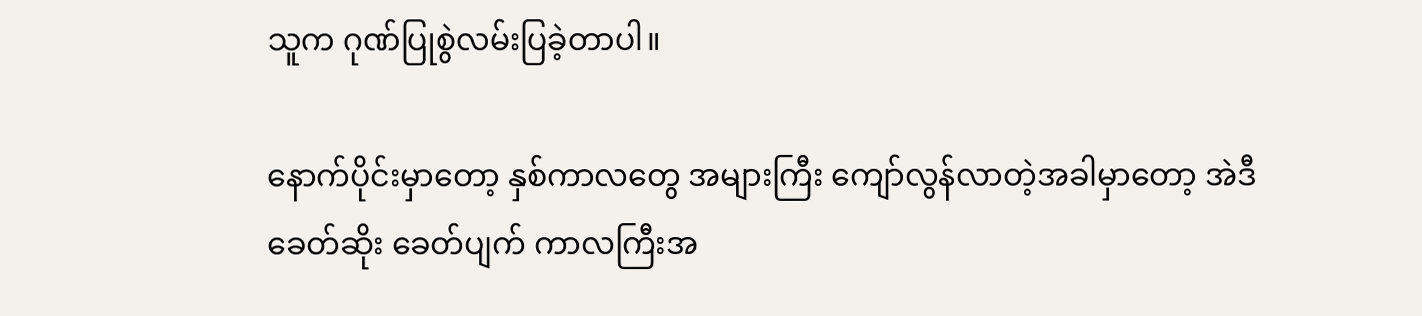သူက ဂုဏ်ပြုစွဲလမ်းပြခဲ့တာပါ။

နောက်ပိုင်းမှာတော့ နှစ်ကာလတွေ အများကြီး ကျော်လွန်လာတဲ့အခါမှာတော့ အဲဒီ ခေတ်ဆိုး ခေတ်ပျက် ကာလကြီးအ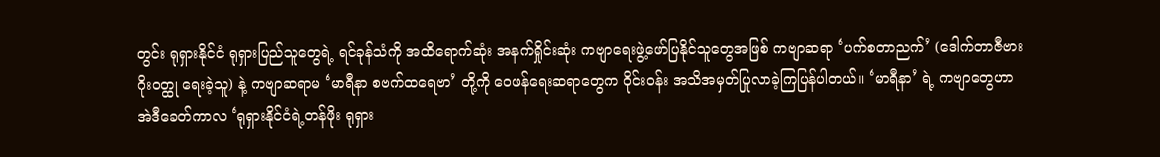တွင်း ရုရှားနိုင်ငံ ရုရှားပြည်သူတွေရဲ့ ရင်ခုန်သံကို အထိရောက်ဆုံး အနက်ရှိုင်းဆုံး ကဗျာရေးဖွဲ့ဖော်ပြနိုင်သူတွေအဖြစ် ကဗျာဆရာ ‘ပက်စတာညက်’ (ဒေါက်တာဇီဗားဂိုးဝတ္ထု ရေးခဲ့သူ) နဲ့ ကဗျာဆရာမ ‘မာရီနာ စဗက်ထရေဗာ’ တို့ကို ဝေဖန်ရေးဆရာတွေက ဝိုင်းဝန်း အသိအမှတ်ပြုလာခဲ့ကြပြန်ပါတယ်။ ‘မာရီနာ’ ရဲ့ ကဗျာတွေဟာ အဲဒီခေတ်ကာလ ‘ရုရှားနိုင်ငံရဲ့တန်ဖိုး ရုရှား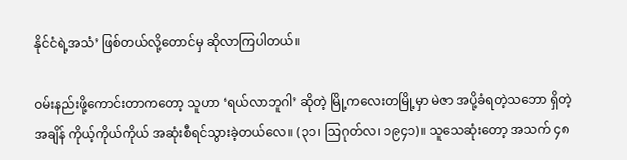နိုင်ငံရဲ့အသံ’ ဖြစ်တယ်လို့တောင်မှ ဆိုလာကြပါတယ်။

ဝမ်းနည်းဖို့ကောင်းတာကတော့ သူဟာ ‘ရယ်လာဘူဂါ’ ဆိုတဲ့ မြို့ကလေးတမြို့မှာ မဲဇာ အပို့ခံရတဲ့သဘော ရှိတဲ့အချိန် ကိုယ့်ကိုယ်ကိုယ် အဆုံးစီရင်သွားခဲ့တယ်လေ။ (၃၁၊ သြဂုတ်လ၊ ၁၉၄၁)။ သူသေဆုံးတော့ အသက် ၄၈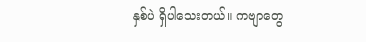နှစ်ပဲ ရှိပါသေးတယ်။ ကဗျာတွေ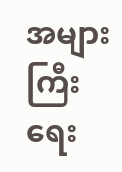အများကြီး ရေး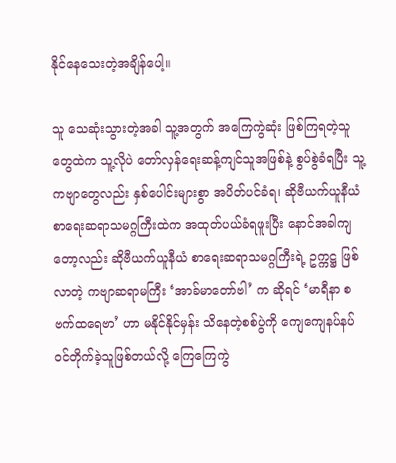နိုင်နေသေးတဲ့အချိန်ပေါ့။

သူ သေဆုံးသွားတဲ့အခါ သူ့အတွက် အကြေကွဲဆုံး ဖြစ်ကြရတဲ့သူတွေထဲက သူ့လိုပဲ တော်လှန်ရေးဆန့်ကျင်သူအဖြစ်နဲ့ စွပ်စွဲခံရပြီး သူ့ကဗျာတွေလည်း နှစ်ပေါင်းများစွာ အပိတ်ပင်ခံရ၊ ဆိုဗီယက်ယူနီယံ စာရေးဆရာသမဂ္ဂကြီးထဲက အထုတ်ပယ်ခံရဖူးပြီး နောင်အခါကျတော့လည်း ဆိုဗီယက်ယူနီယံ စာရေးဆရာသမဂ္ဂကြီးရဲ့ ဥက္ကဋ္ဌ ဖြစ်လာတဲ့ ကဗျာဆရာမကြီး ‘အာခ်မာတော်ဗါ’ က ဆိုရင် ‘မာရီနာ စဗက်ထရေဗာ’ ဟာ မနိုင်နိုင်မှန်း သိနေတဲ့စစ်ပွဲကို ကျေကျေနပ်နပ် ဝင်တိုက်ခဲ့သူဖြစ်တယ်လို့ ကြေကြေကွဲ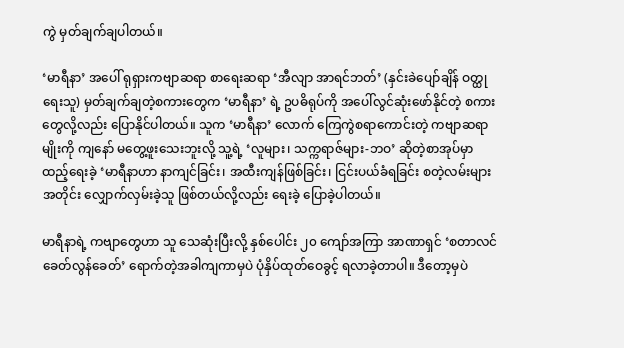ကွဲ မှတ်ချက်ချပါတယ်။

‘မာရီနာ’ အပေါ် ရုရှားကဗျာဆရာ စာရေးဆရာ ‘အီလျာ အာရင်ဘတ်’ (နှင်းခဲပျော်ချိန် ဝတ္ထု ရေးသူ) မှတ်ချက်ချတဲ့စကားတွေက ‘မာရီနာ’ ရဲ့ ဥပဓိရုပ်ကို အပေါ်လွင်ဆုံးဖော်နိုင်တဲ့ စကားတွေလို့လည်း ပြောနိုင်ပါတယ်။ သူက ‘မာရီနာ’ လောက် ကြေကွဲစရာကောင်းတဲ့ ကဗျာဆရာမျိုးကို ကျနော် မတွေ့ဖူးသေးဘူးလို့ သူ့ရဲ့ ‘လူများ၊ သက္ကရာဇ်များ-ဘဝ’ ဆိုတဲ့စာအုပ်မှာ ထည့်ရေးခဲ့ ‘မာရီနာဟာ နာကျင်ခြင်း၊ အထီးကျန်ဖြစ်ခြင်း၊ ငြင်းပယ်ခံရခြင်း စတဲ့လမ်းများအတိုင်း လျှောက်လှမ်းခဲ့သူ ဖြစ်တယ်လို့လည်း ရေးခဲ့ ပြောခဲ့ပါတယ်။

မာရီနာရဲ့ ကဗျာတွေဟာ သူ သေဆုံးပြီးလို့ နှစ်ပေါင်း ၂၀ ကျော်အကြာ အာဏာရှင် ‘စတာလင် ခေတ်လွန်ခေတ်’ ရောက်တဲ့အခါကျကာမှပဲ ပုံနှိပ်ထုတ်ဝေခွင့် ရလာခဲ့တာပါ။ ဒီတော့မှပဲ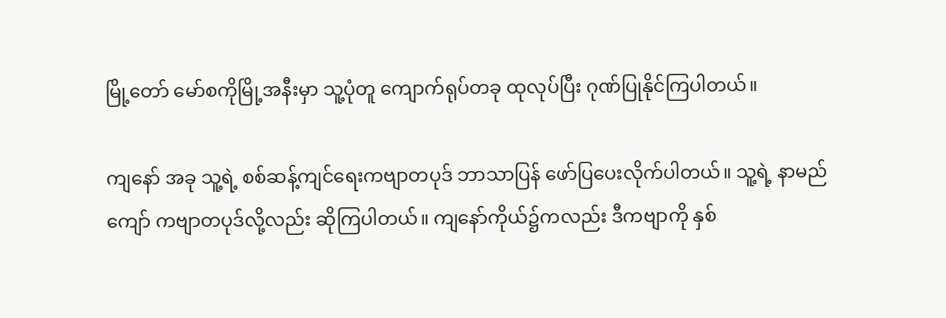မြို့တော် မော်စကိုမြို့အနီးမှာ သူ့ပုံတူ ကျောက်ရုပ်တခု ထုလုပ်ပြီး ဂုဏ်ပြုနိုင်ကြပါတယ်။

ကျနော် အခု သူ့ရဲ့ စစ်ဆန့်ကျင်ရေးကဗျာတပုဒ် ဘာသာပြန် ဖော်ပြပေးလိုက်ပါတယ်။ သူ့ရဲ့ နာမည်ကျော် ကဗျာတပုဒ်လို့လည်း ဆိုကြပါတယ်။ ကျနော်ကိုယ်၌ကလည်း ဒီကဗျာကို နှစ်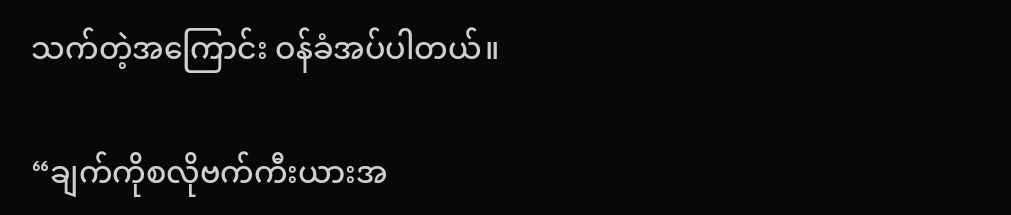သက်တဲ့အကြောင်း ဝန်ခံအပ်ပါတယ်။

“ချက်ကိုစလိုဗက်ကီးယားအ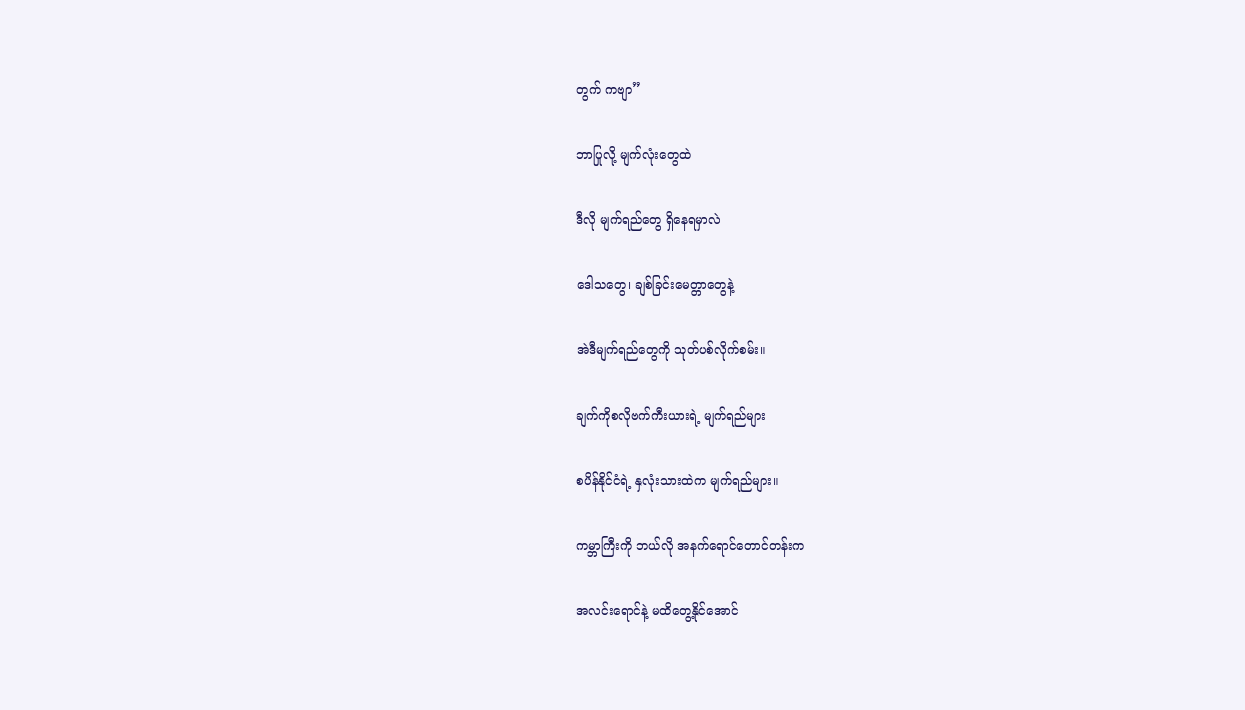တွက် ကဗျာ”

ဘာပြုလို့ မျက်လုံးတွေထဲ

ဒီလို မျက်ရည်တွေ ရှိနေရမှာလဲ

ဒေါသတွေ၊ ချစ်ခြင်းမေတ္တာတွေနဲ့

အဲဒီမျက်ရည်တွေကို သုတ်ပစ်လိုက်စမ်း။

ချက်ကိုစလိုဗက်ကီးယားရဲ့ မျက်ရည်များ

စပိန်နိုင်ငံရဲ့ နှလုံးသားထဲက မျက်ရည်များ။

ကမ္ဘာကြီးကို ဘယ်လို အနက်ရောင်တောင်တန်းက

အလင်းရောင်နဲ့ မထိတွေ့နိုင်အောင်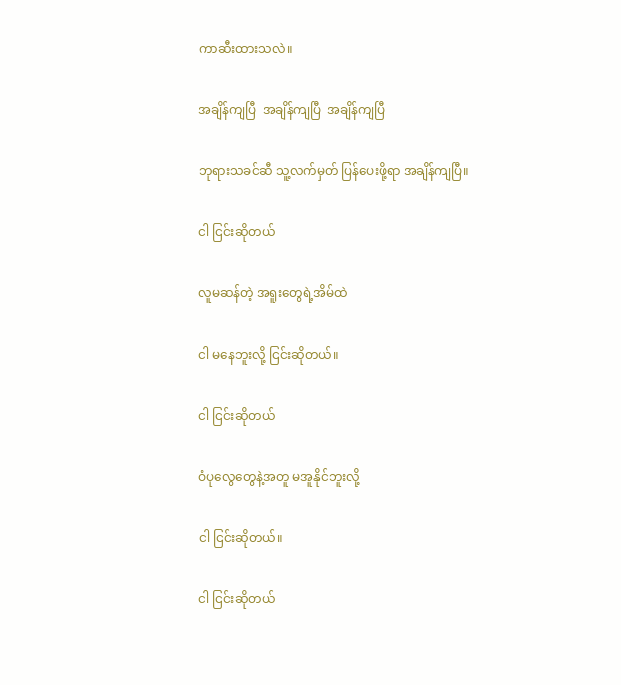ကာဆီးထားသလဲ။

အချိန်ကျပြီ  အချိန်ကျပြီ  အချိန်ကျပြီ

ဘုရားသခင်ဆီ သူ့လက်မှတ် ပြန်ပေးဖို့ရာ အချိန်ကျပြီ။

ငါ ငြင်းဆိုတယ်

လူမဆန်တဲ့ အရူးတွေရဲ့အိမ်ထဲ

ငါ မနေဘူးလို့ ငြင်းဆိုတယ်။

ငါ ငြင်းဆိုတယ်

ဝံပုလွေတွေနဲ့အတူ မအူနိုင်ဘူးလို့

ငါ ငြင်းဆိုတယ်။

ငါ ငြင်းဆိုတယ်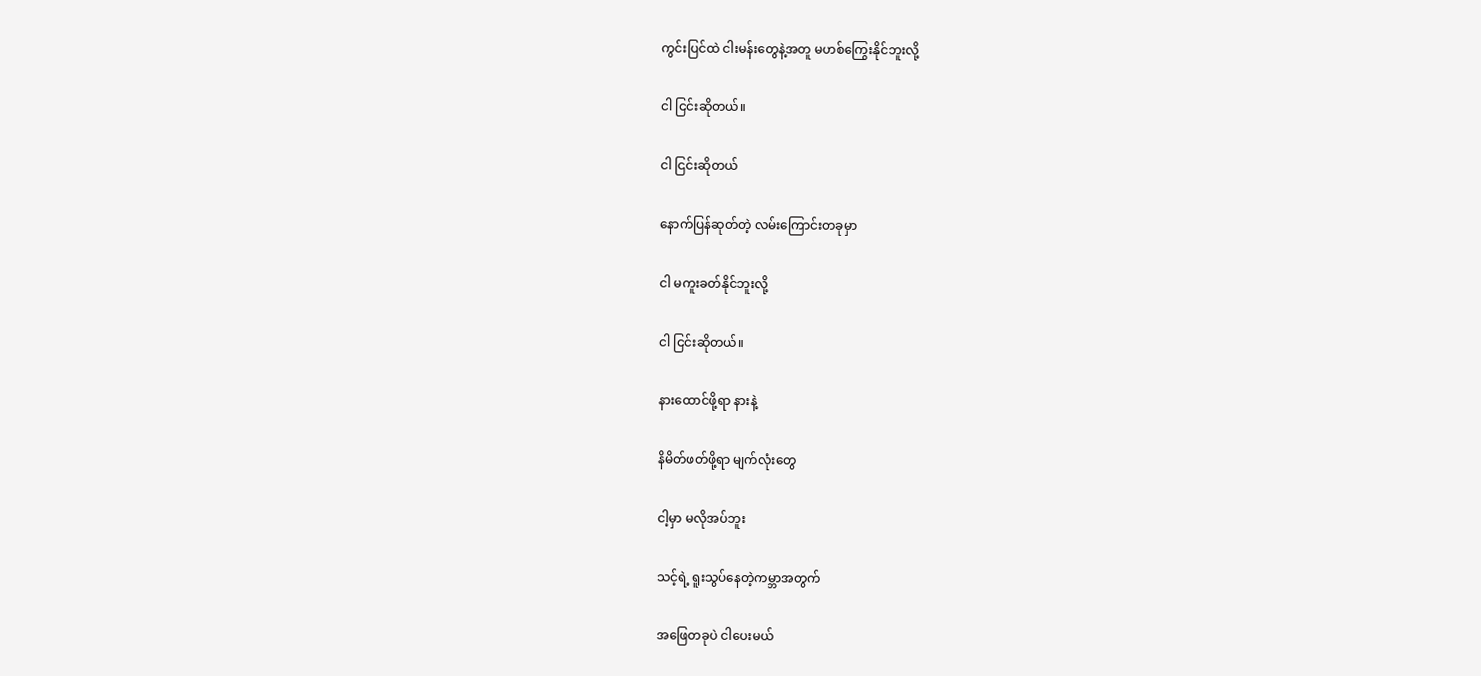ကွင်းပြင်ထဲ ငါးမန်းတွေနဲ့အတူ မဟစ်ကြွေးနိုင်ဘူးလို့

ငါ ငြင်းဆိုတယ်။

ငါ ငြင်းဆိုတယ်

နောက်ပြန်ဆုတ်တဲ့ လမ်းကြောင်းတခုမှာ

ငါ မကူးခတ်နိုင်ဘူးလို့

ငါ ငြင်းဆိုတယ်။

နားထောင်ဖို့ရာ နားနဲ့

နိမိတ်ဖတ်ဖို့ရာ မျက်လုံးတွေ

ငါ့မှာ မလိုအပ်ဘူး

သင့်ရဲ့ ရူးသွပ်နေတဲ့ကမ္ဘာအတွက်

အဖြေတခုပဲ ငါပေးမယ်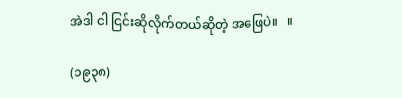အဲဒါ ငါ ငြင်းဆိုလိုက်တယ်ဆိုတဲ့ အဖြေပဲ။   ။

(၁၉၃၈)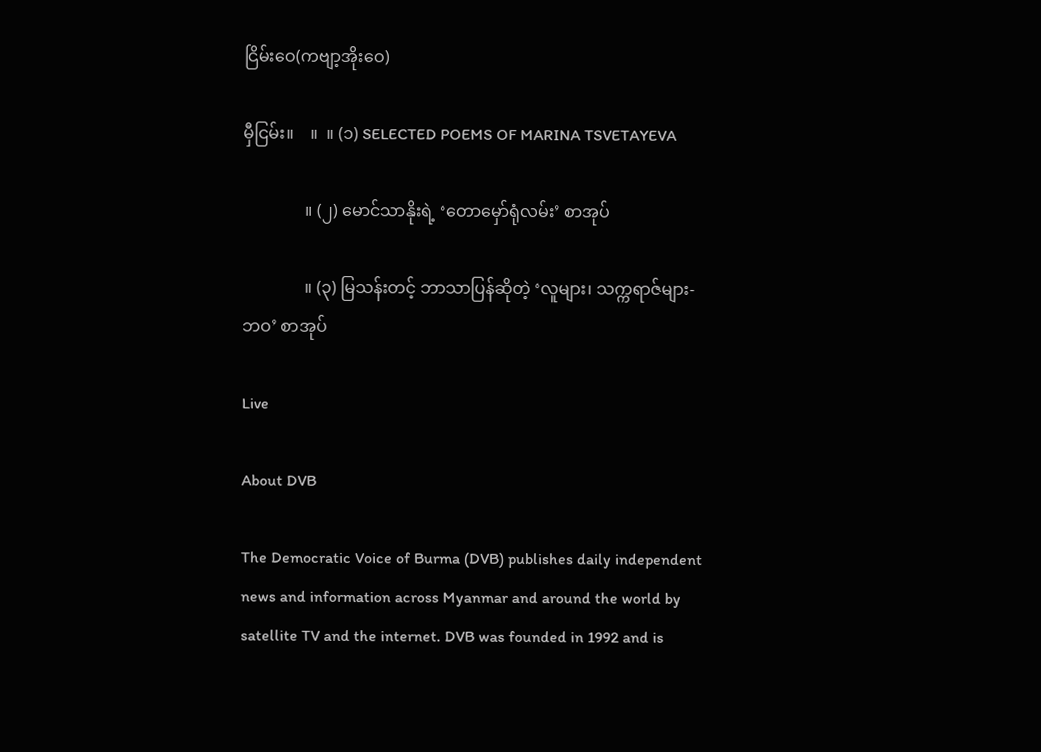ငြိမ်းဝေ(ကဗျာ့အိုးဝေ)

မှီငြမ်း။    ။  ။ (၁) SELECTED POEMS OF MARINA TSVETAYEVA

               ။ (၂) မောင်သာနိုးရဲ့ ‘တောမှော်ရုံလမ်း’ စာအုပ်

               ။ (၃) မြသန်းတင့် ဘာသာပြန်ဆိုတဲ့ ‘လူများ၊ သက္ကရာဇ်များ-ဘဝ’ စာအုပ်

Live

About DVB

The Democratic Voice of Burma (DVB) publishes daily independent news and information across Myanmar and around the world by satellite TV and the internet. DVB was founded in 1992 and is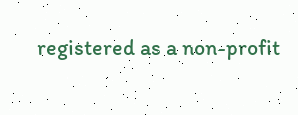registered as a non-profit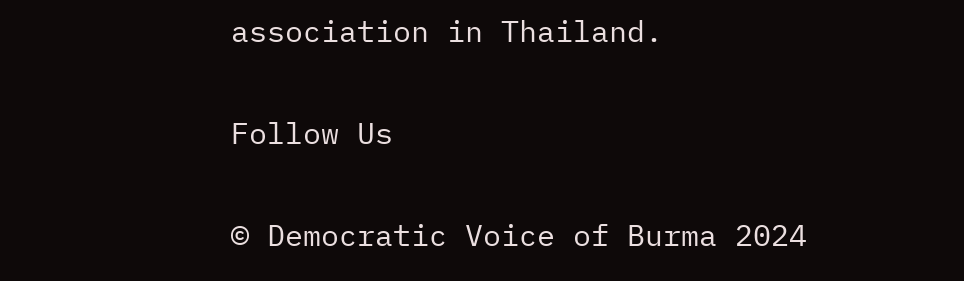association in Thailand.

Follow Us

© Democratic Voice of Burma 2024